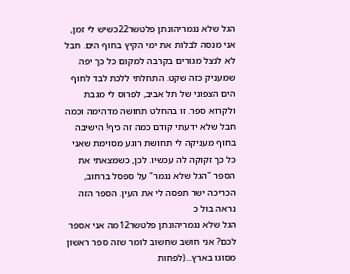הגל שלא נגמריהונתן פלטשר22כשיש לי זמן, אני מנסה לבלות את ימי הקיץ בחוף הים. חבל לא לנצל מגורים בקרבה למקום כל כך יפה שמעניק כזה שקט. התחלתי ללכת לבד לחוף הים הצפוני של תל אביב, לפרוס לי מגבת ולקרוא ספר. זו בהחלט תחושה מדהימה וכמה חבל שלא ידעתי קודם כמה זה כיף! הישיבה בחוף מעניקה לי תחושת רוגע מסוימת שאני כל כך זקוקה לה עכשיו. לכן, כשמצאתי את הספר "הגל שלא נגמר" על ספסל ברחוב, הכריכה ישר תפסה לי את העין. הספר הזה נראה בול כ
הגל שלא נגמריהונתן פלטשר12מה אני אספר לכם? אני חושב שחשוב לומר שזה ספר ראשון מסוגו בארץ...(לפחות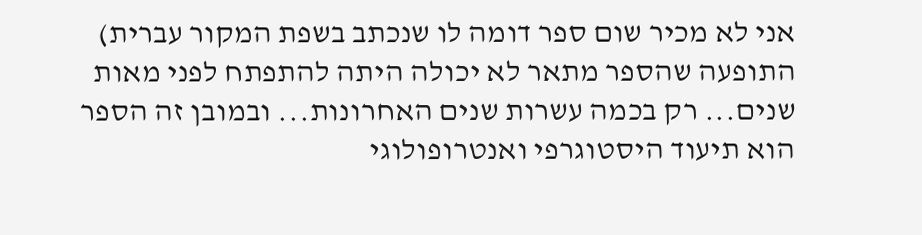אני לא מכיר שום ספר דומה לו שנכתב בשפת המקור עברית) התופעה שהספר מתאר לא יכולה היתה להתפתח לפני מאות שנים... רק בכמה עשרות שנים האחרונות... ובמובן זה הספר הוא תיעוד היסטוגרפי ואנטרופולוגי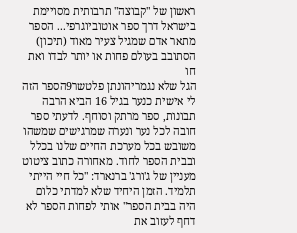ראשון של "קבוצה" תרבותית מסויימת בישראל דרך ספר אוטוביוגרפי... הספר מתאר אדם שמגיל צעיר מאוד (תיכון) הסתובב בעולם פחות או יותר לבדו ואת חו
הגל שלא נגמריהונתן פלטשר9הספר הזה לי אישית כנער בגיל 16 הביא הרבה תבונות, ספר מרתק וסוחף. לדעתי ספר חובה לכל נער ונערה שמרגישים שמשהו משובש בכל מערכת החיים שלנו בכלל ובבית הספר לחוד. מאחורה כתוב ציטוט מעניין של ג'ורג' ברנארד: "כל חיי הייתי תלמיד. הזמן היחיד שלא למדתי כלום היה בבית הספר" אותי לפחות הספר לא דחף לעזוב את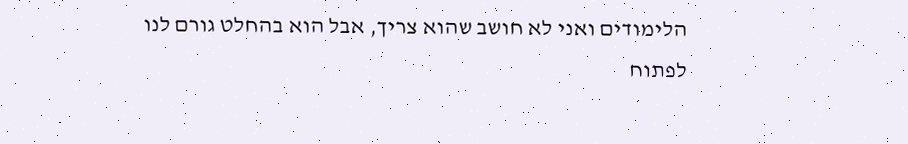הלימודים ואני לא חושב שהוא צריך, אבל הוא בהחלט גורם לנו לפתוח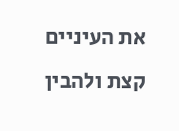את העיניים קצת ולהבין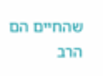שהחיים הם הרב